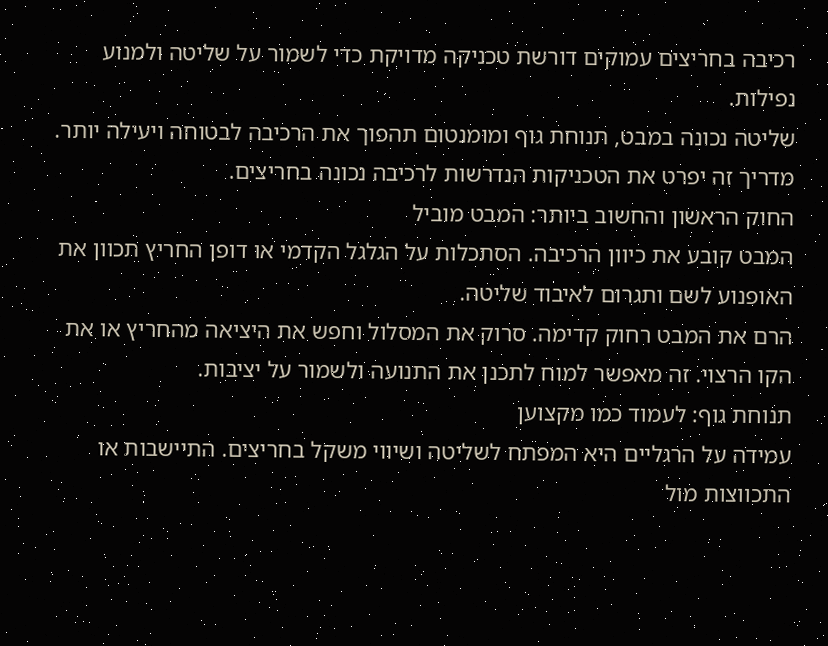רכיבה בחריצים עמוקים דורשת טכניקה מדויקת כדי לשמור על שליטה ולמנוע נפילות.
שליטה נכונה במבט, תנוחת גוף ומומנטום תהפוך את הרכיבה לבטוחה ויעילה יותר.
מדריך זה יפרט את הטכניקות הנדרשות לרכיבה נכונה בחריצים.
החוק הראשון והחשוב ביותר: המבט מוביל
המבט קובע את כיוון הרכיבה. הסתכלות על הגלגל הקדמי או דופן החריץ תכוון את האופנוע לשם ותגרום לאיבוד שליטה.
הרם את המבט רחוק קדימה. סרוק את המסלול וחפש את היציאה מהחריץ או את הקו הרצוי. זה מאפשר למוח לתכנן את התנועה ולשמור על יציבות.
תנוחת גוף: לעמוד כמו מקצוען
עמידה על הרגליים היא המפתח לשליטה ושיווי משקל בחריצים. התיישבות או התכווצות מול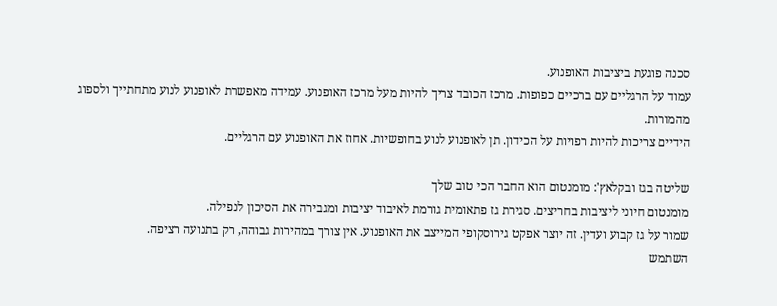סכנה פוגעת ביציבות האופנוע.
עמוד על הרגליים עם ברכיים כפופות. מרכז הכובד צריך להיות מעל מרכז האופנוע. עמידה מאפשרת לאופנוע לנוע מתחתייך ולספוג מהמורות.
הידיים צריכות להיות רפויות על הכידון. תן לאופנוע לנוע בחופשיות. אחוז את האופנוע עם הרגליים.

שליטה בגז ובקלאץ': מומנטום הוא החבר הכי טוב שלך
מומנטום חיוני ליציבות בחריצים. סגירת גז פתאומית גורמת לאיבוד יציבות ומגבירה את הסיכון לנפילה.
שמור על גז קבוע ועדין. זה יוצר אפקט גירוסקופי המייצב את האופנוע. אין צורך במהירות גבוהה, רק בתנועה רציפה.
השתמש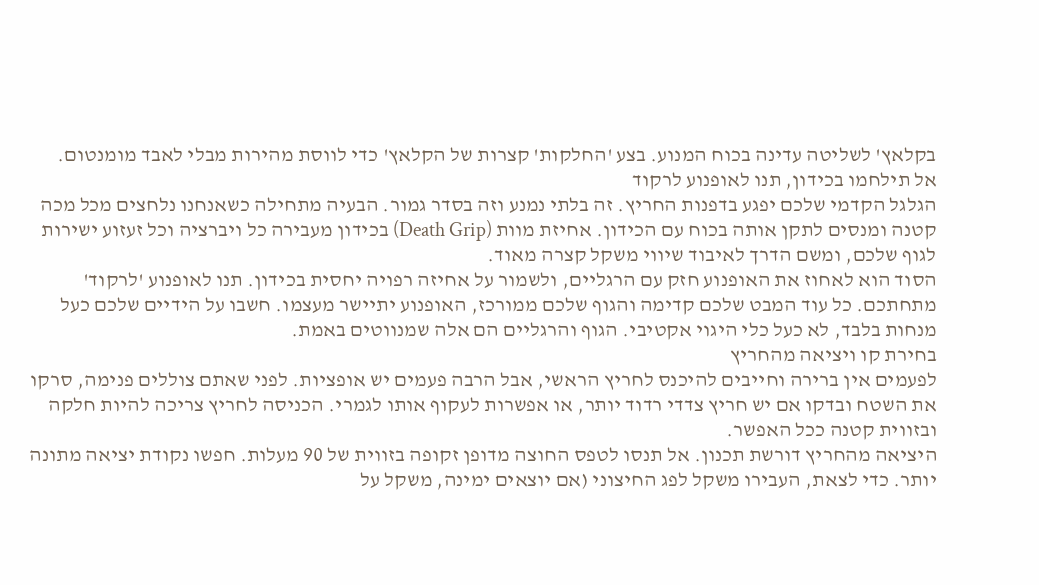בקלאץ' לשליטה עדינה בכוח המנוע. בצע 'החלקות' קצרות של הקלאץ' כדי לווסת מהירות מבלי לאבד מומנטום.
אל תילחמו בכידון, תנו לאופנוע לרקוד
הגלגל הקדמי שלכם יפגע בדפנות החריץ. זה בלתי נמנע וזה בסדר גמור. הבעיה מתחילה כשאנחנו נלחצים מכל מכה קטנה ומנסים לתקן אותה בכוח עם הכידון. אחיזת מוות (Death Grip) בכידון מעבירה כל ויברציה וכל זעזוע ישירות לגוף שלכם, ומשם הדרך לאיבוד שיווי משקל קצרה מאוד.
הסוד הוא לאחוז את האופנוע חזק עם הרגליים, ולשמור על אחיזה רפויה יחסית בכידון. תנו לאופנוע 'לרקוד' מתחתכם. כל עוד המבט שלכם קדימה והגוף שלכם ממורכז, האופנוע יתיישר מעצמו. חשבו על הידיים שלכם כעל מנחות בלבד, לא כעל כלי היגוי אקטיבי. הגוף והרגליים הם אלה שמנווטים באמת.
בחירת קו ויציאה מהחריץ
לפעמים אין ברירה וחייבים להיכנס לחריץ הראשי, אבל הרבה פעמים יש אופציות. לפני שאתם צוללים פנימה, סרקו את השטח ובדקו אם יש חריץ צדדי רדוד יותר, או אפשרות לעקוף אותו לגמרי. הכניסה לחריץ צריכה להיות חלקה ובזווית קטנה ככל האפשר.
היציאה מהחריץ דורשת תכנון. אל תנסו לטפס החוצה מדופן זקופה בזווית של 90 מעלות. חפשו נקודת יציאה מתונה יותר. כדי לצאת, העבירו משקל לפג החיצוני (אם יוצאים ימינה, משקל על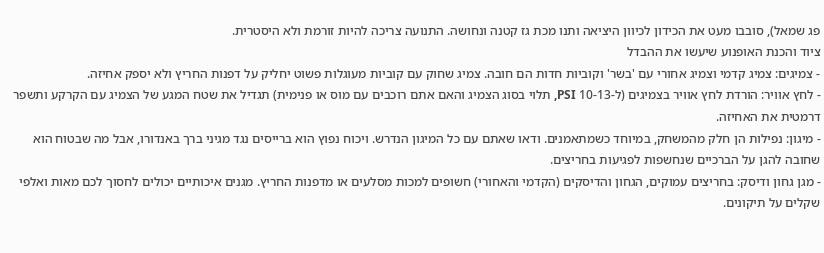פג שמאל), סובבו מעט את הכידון לכיוון היציאה ותנו מכת גז קטנה ונחושה. התנועה צריכה להיות זורמת ולא היסטרית.
ציוד והכנת האופנוע שיעשו את ההבדל
- צמיגים: צמיג קדמי וצמיג אחורי עם 'בשר' וקוביות חדות הם חובה. צמיג שחוק עם קוביות מעוגלות פשוט יחליק על דפנות החריץ ולא יספק אחיזה.
- לחץ אוויר: הורדת לחץ אוויר בצמיגים (ל-10-13 PSI, תלוי בסוג הצמיג והאם אתם רוכבים עם מוס או פנימית) תגדיל את שטח המגע של הצמיג עם הקרקע ותשפר דרמטית את האחיזה.
- מיגון: נפילות הן חלק מהמשחק, במיוחד כשמתאמנים. ודאו שאתם עם כל המיגון הנדרש. ויכוח נפוץ הוא ברייסים נגד מגיני ברך באנדורו, אבל מה שבטוח הוא שחובה להגן על הברכיים שנחשפות לפגיעות בחריצים.
- מגן גחון ודיסק: בחריצים עמוקים, הגחון והדיסקים (הקדמי והאחורי) חשופים למכות מסלעים או מדפנות החריץ. מגנים איכותיים יכולים לחסוך לכם מאות ואלפי שקלים על תיקונים.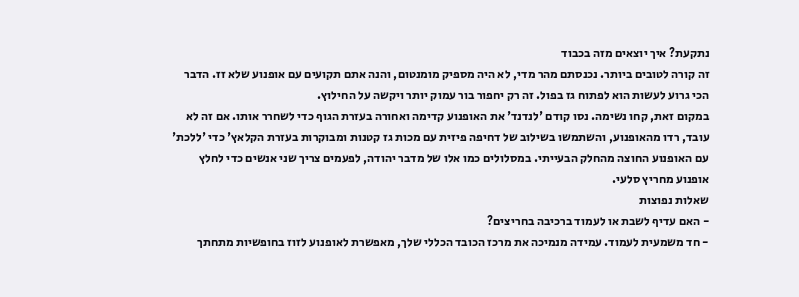נתקעת? איך יוצאים מזה בכבוד
זה קורה לטובים ביותר. נכנסתם מהר מדי, לא היה מספיק מומנטום, והנה אתם תקועים עם אופנוע שלא זז. הדבר הכי גרוע לעשות הוא לפתוח גז בפול. זה רק יחפור בור עמוק יותר ויקשה על החילוץ.
במקום זאת, קחו נשימה. נסו קודם 'לנדנד' את האופנוע קדימה ואחורה בעזרת הגוף כדי לשחרר אותו. אם זה לא עובד, רדו מהאופנוע, והשתמשו בשילוב של דחיפה פיזית עם מכות גז קטנות ומבוקרות בעזרת הקלאץ' כדי 'ללכת' עם האופנוע החוצה מהחלק הבעייתי. במסלולים כמו אלו של מדבר יהודה, לפעמים צריך שני אנשים כדי לחלץ אופנוע מחריץ סלעי.
שאלות נפוצות
- האם עדיף לשבת או לעמוד ברכיבה בחריצים?
- חד משמעית לעמוד. עמידה מנמיכה את מרכז הכובד הכללי שלך, מאפשרת לאופנוע לזוז בחופשיות מתחתך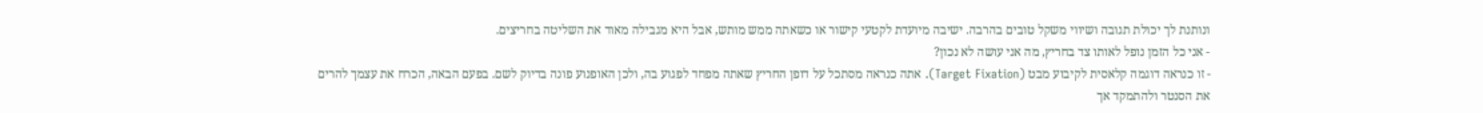ונותנת לך יכולת תגובה ושיווי משקל טובים בהרבה. ישיבה מיועדת לקטעי קישור או כשאתה ממש מותש, אבל היא מגבילה מאוד את השליטה בחריצים.
- אני כל הזמן נופל לאותו צד בחריץ, מה אני עושה לא נכון?
- זו כנראה דוגמה קלאסית לקיבוע מבט (Target Fixation). אתה כנראה מסתכל על דופן החריץ שאתה מפחד לפגוע בה, ולכן האופנוע פונה בדיוק לשם. בפעם הבאה, הכרח את עצמך להרים את הסנטר ולהתמקד אך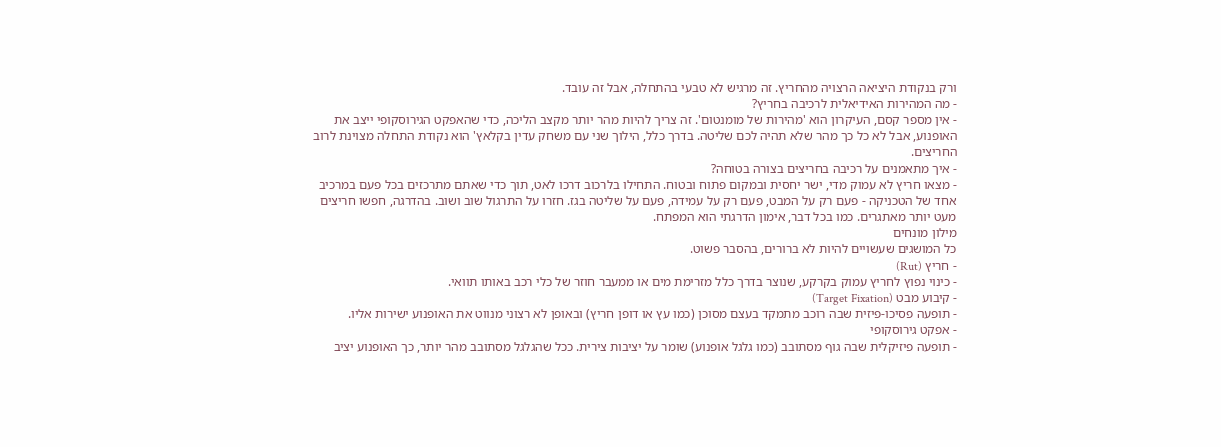ורק בנקודת היציאה הרצויה מהחריץ. זה מרגיש לא טבעי בהתחלה, אבל זה עובד.
- מה המהירות האידיאלית לרכיבה בחריץ?
- אין מספר קסם, העיקרון הוא 'מהירות של מומנטום'. זה צריך להיות מהר יותר מקצב הליכה, כדי שהאפקט הגירוסקופי ייצב את האופנוע, אבל לא כל כך מהר שלא תהיה לכם שליטה. בדרך כלל, הילוך שני עם משחק עדין בקלאץ' הוא נקודת התחלה מצוינת לרוב החריצים.
- איך מתאמנים על רכיבה בחריצים בצורה בטוחה?
- מצאו חריץ לא עמוק מדי, ישר יחסית ובמקום פתוח ובטוח. התחילו בלרכוב דרכו לאט, תוך כדי שאתם מתרכזים בכל פעם במרכיב אחד של הטכניקה - פעם רק על המבט, פעם רק על עמידה, פעם על שליטה בגז. חזרו על התרגול שוב ושוב. בהדרגה, חפשו חריצים מעט יותר מאתגרים. כמו בכל דבר, אימון הדרגתי הוא המפתח.
מילון מונחים
כל המושגים שעשויים להיות לא ברורים, בהסבר פשוט.
- חריץ (Rut)
- כינוי נפוץ לחריץ עמוק בקרקע, שנוצר בדרך כלל מזרימת מים או ממעבר חוזר של כלי רכב באותו תוואי.
- קיבוע מבט (Target Fixation)
- תופעה פסיכו-פיזית שבה רוכב מתמקד בעצם מסוכן (כמו עץ או דופן חריץ) ובאופן לא רצוני מנווט את האופנוע ישירות אליו.
- אפקט גירוסקופי
- תופעה פיזיקלית שבה גוף מסתובב (כמו גלגל אופנוע) שומר על יציבות צירית. ככל שהגלגל מסתובב מהר יותר, כך האופנוע יציב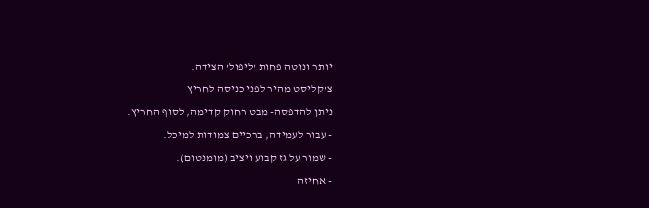יותר ונוטה פחות 'ליפול' הצידה.
צ'קליסט מהיר לפני כניסה לחריץ
ניתן להדפסה- מבט רחוק קדימה, לסוף החריץ.
- עבור לעמידה, ברכיים צמודות למיכל.
- שמור על גז קבוע ויציב (מומנטום).
- אחיזה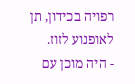רפויה בכידון, תן לאופנוע לזוז.
- היה מוכן עם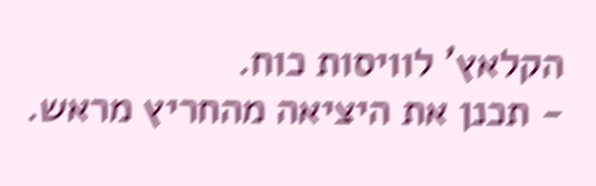הקלאץ' לוויסות כוח.
- תכנן את היציאה מהחריץ מראש.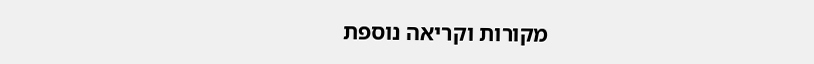מקורות וקריאה נוספת